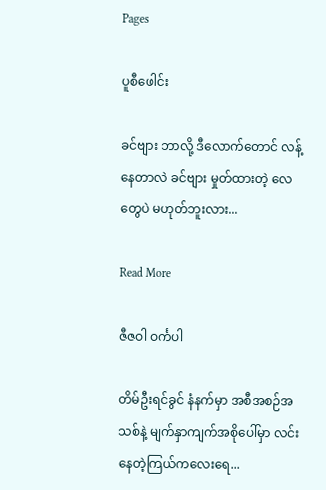Pages

ပူစီဖေါင်း

ခင်ဗျား ဘာလို့ ဒီလောက်တောင် လန့်နေတာလဲ ခင်ဗျား မှုတ်ထားတဲ့ လေ တွေပဲ မဟုတ်ဘူးလား...

Read More

ဇီဇဝါ ဝင်္ကပါ

တိမ်ဦးရင်ခွင် နံနက်မှာ အစီအစဉ်အသစ်နဲ့ မျက်နှာကျက်အစိုပေါ်မှာ လင်းနေတဲ့ကြယ်ကလေးရေ...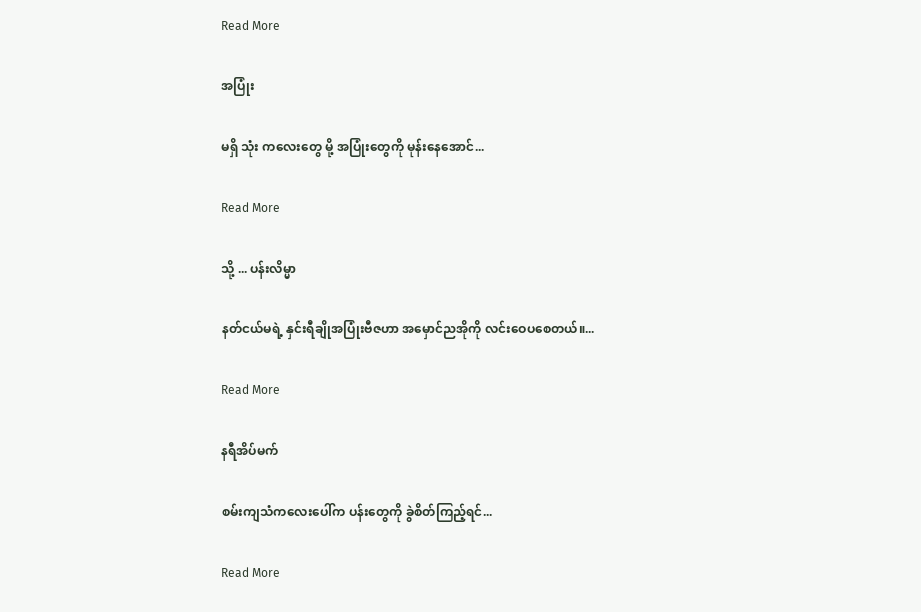Read More

အပြုံး

မရှိ သုံး ကလေးတွေ မို့ အပြုံးတွေကို မုန်းနေအောင်...

Read More

သို့ ... ပန်းလိမ္မာ

နတ်ငယ်မရဲ့ နှင်းရီချိုအပြုံးဗီဇဟာ အမှောင်ညအိုကို လင်းဝေပစေတယ်။...

Read More

နရီအိပ်မက်

စမ်းကျသံကလေးပေါ်က ပန်းတွေကို ခွဲစိတ်ကြည့်ရင်...

Read More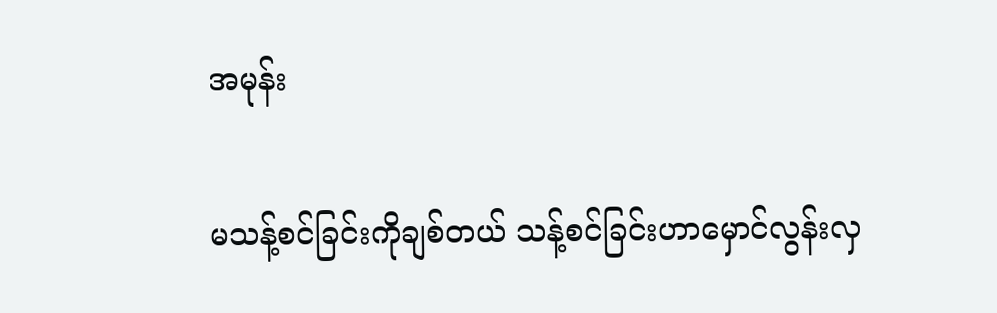အမုန်း

မသန့်စင်ခြင်းကိုချစ်တယ် သန့်စင်ခြင်းဟာမှောင်လွန်းလှ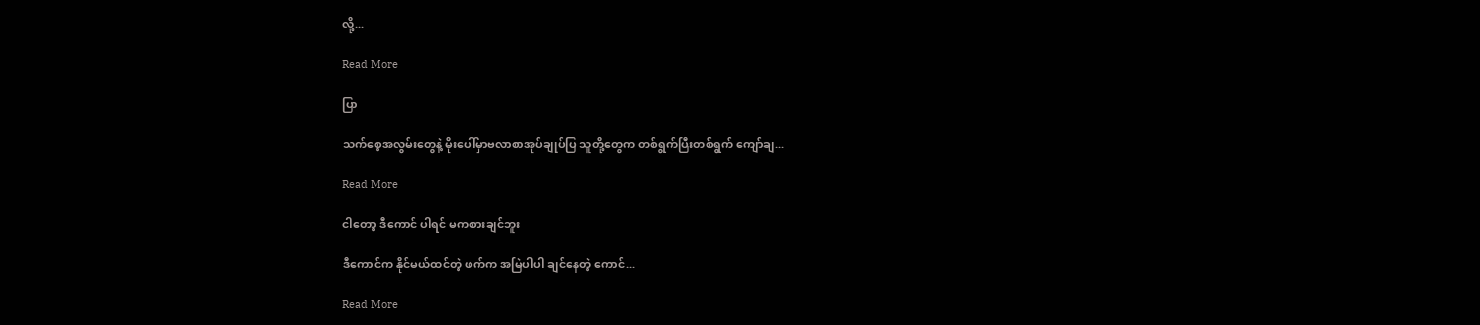လို့...

Read More

ပြာ

သက်စေ့အလွမ်းတွေနဲ့ မိုးပေါ်မှာဗလာစာအုပ်ချုပ်ပြ သူတို့တွေက တစ်ရွက်ပြီးတစ်ရွက် ကျော်ချ...

Read More

ငါတော့ ဒီကောင် ပါရင် မကစားချင်ဘူး

ဒီကောင်က နိုင်မယ်ထင်တဲ့ ဖက်က အမြဲပါပါ ချင်နေတဲ့ ကောင်...

Read More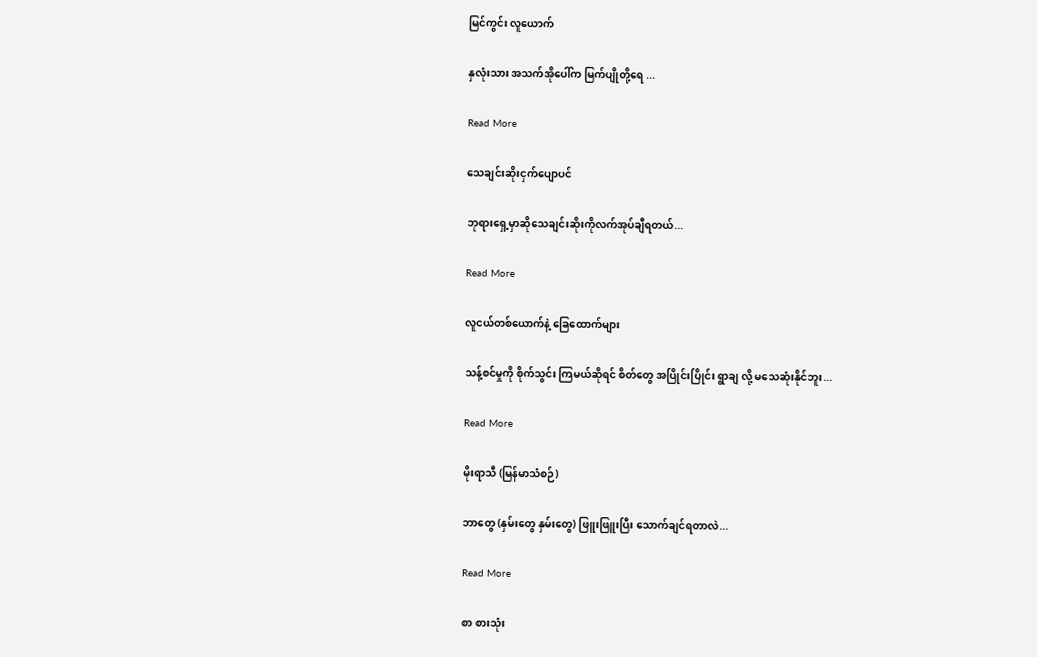မြင်ကွင်း လူယောက်

နှလုံးသား အသက်အိုပေါ်က မြက်ပျိုတို့ရေ ...

Read More

သေချင်းဆိုးငှက်ပျောပင်

ဘုရားရှေ့မှာဆိုသေချင်းဆိုးကိုလက်အုပ်ချီရတယ်...

Read More

လူငယ်တစ်ယောက်နဲ့ ခြေထောက်များ

သန့်စင်မှုကို စိုက်သွင်း ကြမယ်ဆိုရင် စိတ်တွေ အပြိုင်းပြိုင်း ရွာချ လို့ မသေဆုံးနိုင်ဘူး...

Read More

မိုးရာသီ (မြန်မာသံစဉ်)

ဘာတွေ (နှမ်းတွေ နှမ်းတွေ) ဖြူးဖြူးပြီး သောက်ချင်ရတာလဲ...

Read More

စာ စားသုံး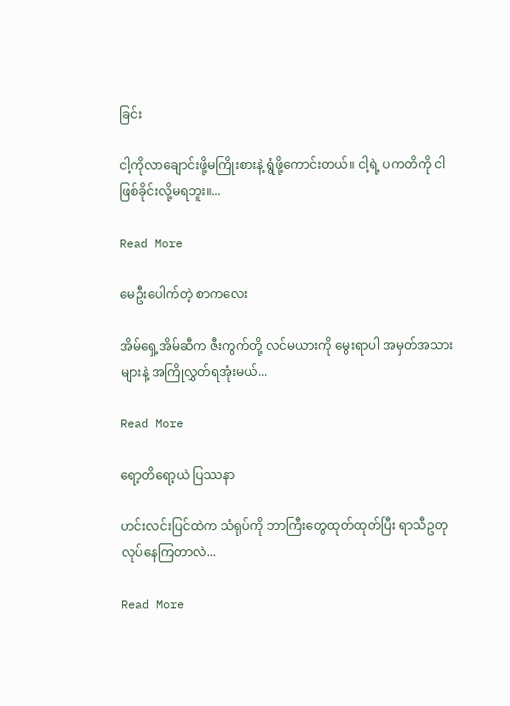ခြင်း

ငါ့ကိုလာချောင်းဖို့မကြိုးစားနဲ့ ရွံဖို့ကောင်းတယ်။ ငါ့ရဲ့ ပကတိကို ငါဖြစ်ခိုင်းလို့မရဘူး။...

Read More

မေဦးပေါက်တဲ့ စာကလေး

အိမ်ရှေ့အိမ်ဆီက ဇီးကွက်တို့ လင်မယားကို မွေးရာပါ အမှတ်အသားများနဲ့ အကြိုလွှတ်ရအုံးမယ်...

Read More

ရော့တိရော့ယဲ ပြဿနာ

ဟင်းလင်းပြင်ထဲက သံရုပ်ကို ဘာကြီးတွေထုတ်ထုတ်ပြီး ရာသီဥတုလုပ်နေကြတာလဲ...

Read More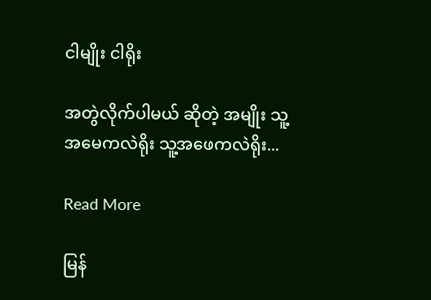ငါမျိုး ငါရိုး

အတွဲလိုက်ပါမယ် ဆိုတဲ့ အမျိုး သူ့အမေကလဲရိုး သူ့အဖေကလဲရိုး...

Read More

မြန်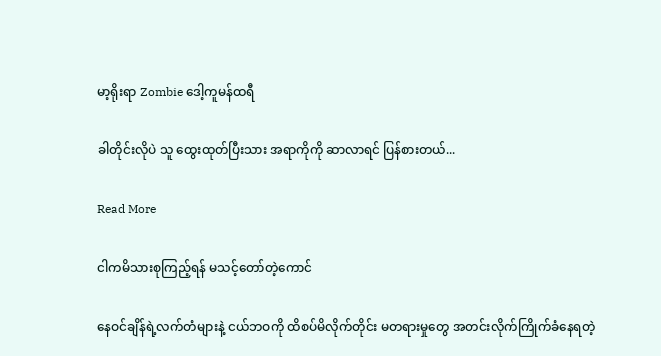မာ့ရိုးရာ Zombie ဒေါ့ကူမန်ထရီ

ခါတိုင်းလိုပဲ သူ ထွေးထုတ်ပြီးသား အရာကိုကို ဆာလာရင် ပြန်စားတယ်...

Read More

ငါကမိသားစုကြည့်ရန် မသင့်တော်တဲ့ကောင်

နေဝင်ချိန်ရဲ့လက်တံများနဲ့ ငယ်ဘဝကို ထိစပ်မိလိုက်တိုင်း မတရားမှုတွေ အတင်းလိုက်ကြိုက်ခံနေရတဲ့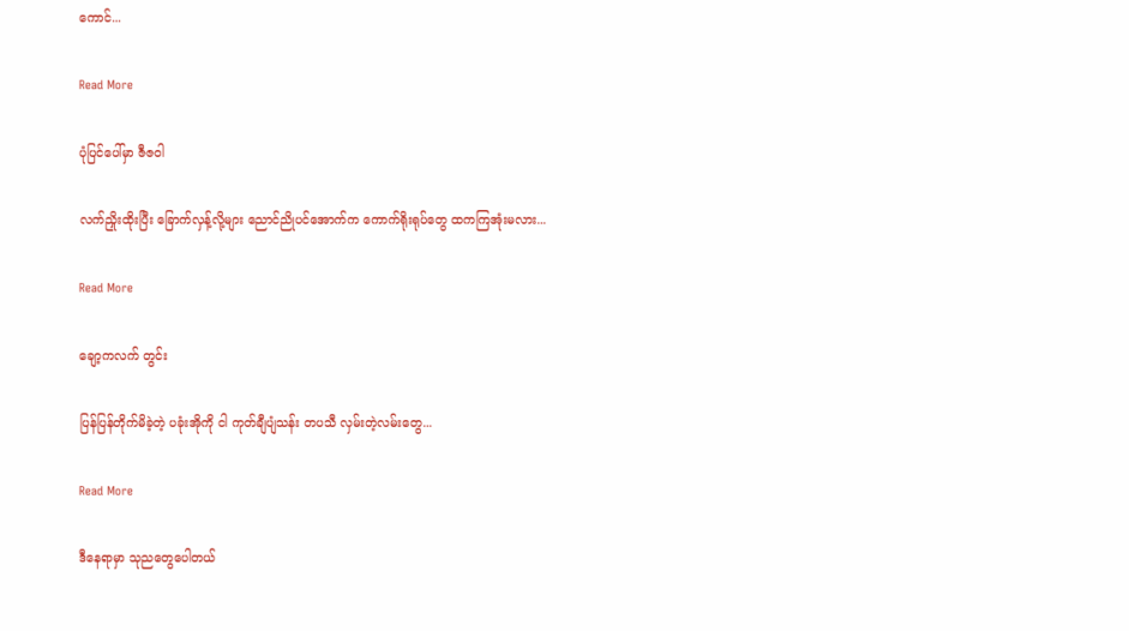ကောင်...

Read More

ပုံပြင်ပေါ်မှာ ဇီဇဝါ

လက်ညှိုးထိုးပြီး ခြောက်လှန့်လို့များ ညောင်ညိုပင်အောက်က ကောက်ရိုးရုပ်တွေ ထကကြအုံးမလား...

Read More

ချော့ကလက် တွင်း

ပြန်ပြန်တိုက်မိခဲ့တဲ့ ပခုံးအိုကို ငါ ကုတ်ချီပျံသန်း တပသီ လှမ်းတဲ့လမ်းတွေ...

Read More

ဒီနေရာမှာ သုညတွေပေါတယ်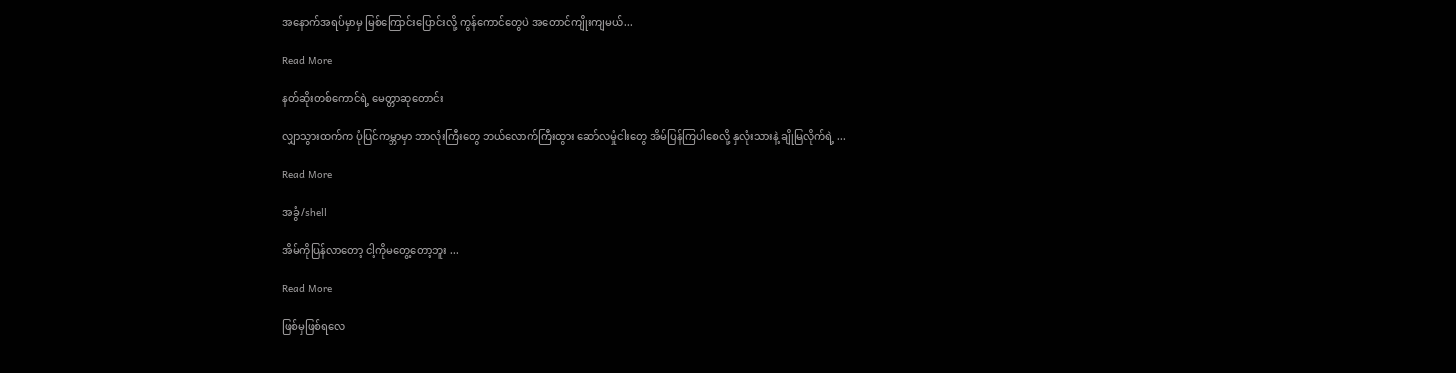အနောက်အရပ်မှာမှ မြစ်ကြောင်းပြောင်းလို့ ကွန်ကောင်တွေပဲ အတောင်ကျိုးကျမယ်...

Read More

နတ်ဆိုးတစ်ကောင်ရဲ့ မေတ္တာဆုတောင်း

လျှာသွားထက်က ပုံပြင်ကမ္ဘာမှာ ဘာလုံးကြီးတွေ ဘယ်လောက်ကြီးထွား ဆော်လမှုံငါးတွေ အိမ်ပြန်ကြပါစေလို့ နှလုံးသားနဲ့ ချိုမြလိုက်ရဲ့ ...

Read More

အခွံ/shell

အိမ်ကိုပြန်လာတော့ ငါ့ကိုမတွေ့တော့ဘူး ...

Read More

ဖြစ်မှဖြစ်ရလေ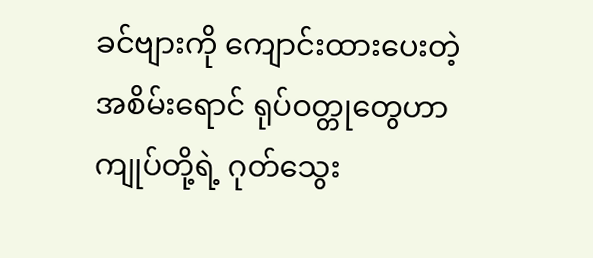ခင်ဗျားကို ကျောင်းထားပေးတဲ့အစိမ်းရောင် ရုပ်ဝတ္တုတွေဟာ ကျုပ်တို့ရဲ့ ဂုတ်သွေး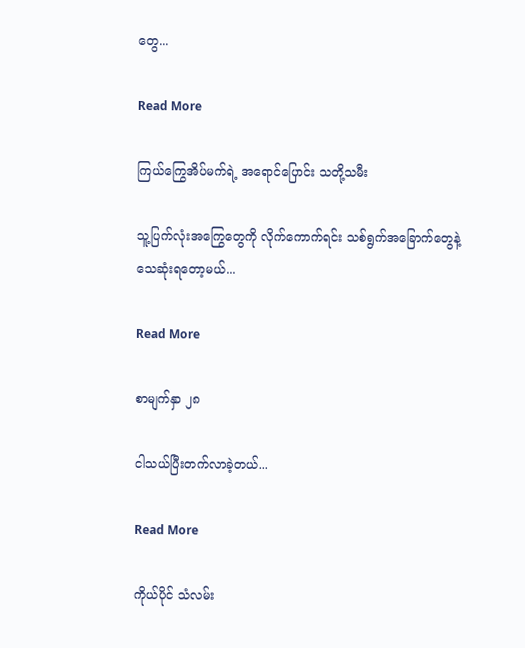တွေ...

Read More

ကြယ်ကြွေအိပ်မက်ရဲ့ အရောင်ပြောင်း သတို့သမီး

သူ့ပြက်လုံးအကြွေတွေကို လိုက်ကောက်ရင်း သစ်ရွက်အခြောက်တွေနဲ့ သေဆုံးရတော့မယ်...

Read More

စာမျက်နှာ ၂၈

ငါသယ်ပြီးတက်လာခဲ့တယ်...

Read More

ကိုယ်ပိုင် သံလမ်း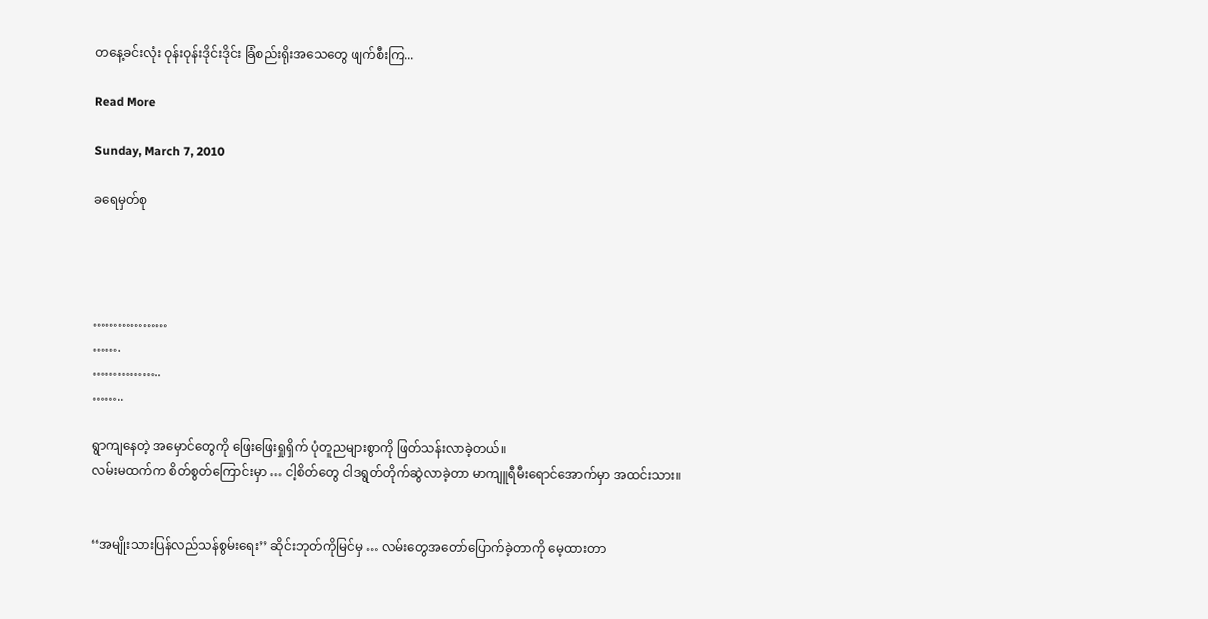တနေ့ခင်းလုံး ဝုန်းဝုန်းဒိုင်းဒိုင်း ခြံစည်းရိုးအသေတွေ ဖျက်စီးကြ...

Read More

Sunday, March 7, 2010

ခရေမှတ်စု




………………
…….
……………..
……..

ရွာကျနေတဲ့ အမှောင်တွေကို ဖြေးဖြေးရှုရှိက် ပုံတူညများစွာကို ဖြတ်သန်းလာခဲ့တယ်။
လမ်းမထက်က စိတ်စွတ်ကြောင်းမှာ … ငါ့စိတ်တွေ ငါဒရွတ်တိုက်ဆွဲလာခဲ့တာ မာကျူရီမီးရောင်အောက်မှာ အထင်းသား။


‘‘အမျိုးသားပြန်လည်သန်စွမ်းရေး’’ ဆိုင်းဘုတ်ကိုမြင်မှ … လမ်းတွေအတော်ပြောက်ခဲ့တာကို မေ့ထားတာ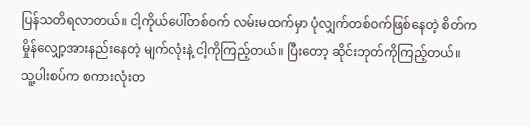ပြန်သတိရလာတယ်။ ငါ့ကိုယ်ပေါ်တစ်ဝက် လမ်းမထက်မှာ ပုံလျှက်တစ်ဝက်ဖြစ်နေတဲ့ စိတ်က မှိုန်လျှော့အားနည်းနေတဲ့ မျက်လုံးနဲ့ ငါ့ကိုကြည့်တယ်။ ပြီးတော့ ဆိုင်းဘုတ်ကိုကြည့်တယ်။
သူ့ပါးစပ်က စကားလုံးတ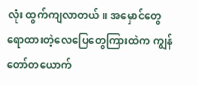လုံး ထွက်ကျလာတယ်။ အမှောင်တွေရောထားတဲ့လေပြေတွေကြားထဲက ကျွန်တော်တယောက်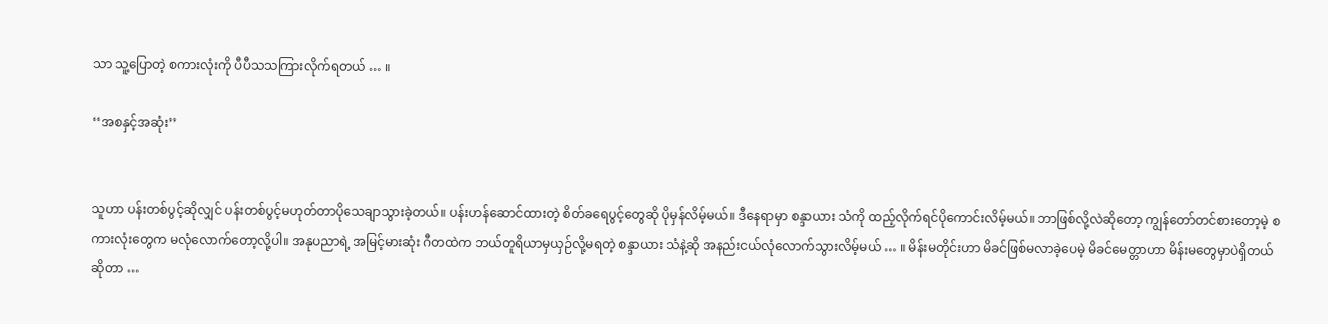သာ သူ့ပြောတဲ့ စကားလုံးကို ပီပီသသကြားလိုက်ရတယ် … ။

‘‘အစနှင့်အဆုံး’’


သူဟာ ပန်းတစ်ပွင့်ဆိုလျှင် ပန်းတစ်ပွင့်မဟုတ်တာပိုသေချာသွားခဲ့တယ်။ ပန်းဟန်ဆောင်ထားတဲ့ စိတ်ခရေပွင့်တွေဆို ပိုမှန်လိမ့်မယ်။ ဒီနေရာမှာ စန္ဒာယား သံကို ထည့်လိုက်ရင်ပိုကောင်းလိမ့်မယ်။ ဘာဖြစ်လို့လဲဆိုတော့ ကျွန်တော်တင်စားတော့မဲ့ စကားလုံးတွေက မလုံလောက်တော့လို့ပါ။ အနုပညာရဲ့ အမြင့်မားဆုံး ဂီတထဲက ဘယ်တူရိယာမှယှဉ်လို့မရတဲ့ စန္ဒာယား သံနဲ့ဆို အနည်းငယ်လုံလောက်သွားလိမ့်မယ် … ။ မိန်းမတိုင်းဟာ မိခင်ဖြစ်မလာခဲ့ပေမဲ့ မိခင်မေတ္တာဟာ မိန်းမတွေမှာပဲရှိတယ်ဆိုတာ …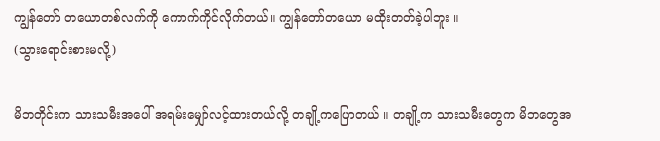ကျွန်တော် တယောတစ်လက်ကို ကောက်ကိုင်လိုက်တယ်။ ကျွန်တော်တယော မထိုးတတ်ခဲ့ပါဘူး ။
(သွားရောင်းစားမလို့)

မိဘတိုင်းက သားသမီးအပေါ် အရမ်းမျှော်လင့်ထားတယ်လို့ တချို့ကပြောတယ် ။ တချို့က သားသမီးတွေက မိဘတွေအ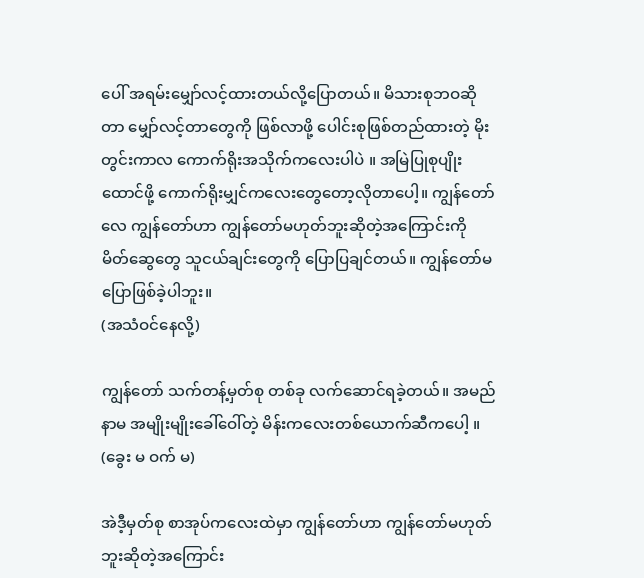ပေါ် အရမ်းမျှော်လင့်ထားတယ်လို့ပြောတယ်။ မိသားစုဘဝဆိုတာ မျှော်လင့်တာတွေကို ဖြစ်လာဖို့ ပေါင်းစုဖြစ်တည်ထားတဲ့ မိုးတွင်းကာလ ကောက်ရိုးအသိုက်ကလေးပါပဲ ။ အမြဲပြုစုပျိုးထောင်ဖို့ ကောက်ရိုးမျှင်ကလေးတွေတော့လိုတာပေါ့။ ကျွန်တော်လေ ကျွန်တော်ဟာ ကျွန်တော်မဟုတ်ဘူးဆိုတဲ့အကြောင်းကို မိတ်ဆွေတွေ သူငယ်ချင်းတွေကို ပြောပြချင်တယ်။ ကျွန်တော်မပြောဖြစ်ခဲ့ပါဘူး။
(အသံဝင်နေလို့)

ကျွန်တော် သက်တန့်မှတ်စု တစ်ခု လက်ဆောင်ရခဲ့တယ်။ အမည်နာမ အမျိုးမျိုးခေါ်ဝေါ်တဲ့ မိန်းကလေးတစ်ယောက်ဆီကပေါ့ ။
(ခွေး မ ဝက် မ)

အဲဒီ့မှတ်စု စာအုပ်ကလေးထဲမှာ ကျွန်တော်ဟာ ကျွန်တော်မဟုတ်ဘူးဆိုတဲ့အကြောင်း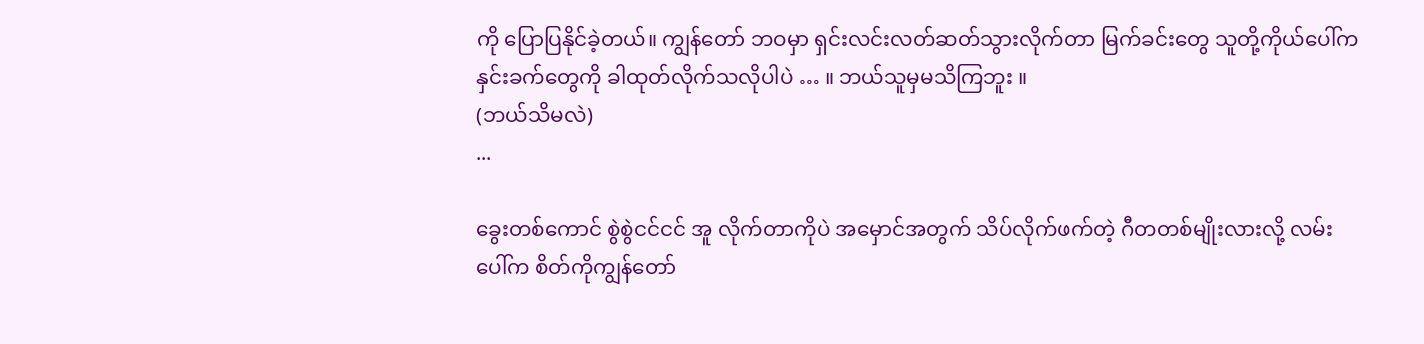ကို ပြောပြနိုင်ခဲ့တယ်။ ကျွန်တော် ဘဝမှာ ရှင်းလင်းလတ်ဆတ်သွားလိုက်တာ မြက်ခင်းတွေ သူတို့ကိုယ်ပေါ်က နှင်းခက်တွေကို ခါထုတ်လိုက်သလိုပါပဲ … ။ ဘယ်သူမှမသိကြဘူး ။
(ဘယ်သိမလဲ)
...

ခွေးတစ်ကောင် စွဲစွဲငင်ငင် အူ လိုက်တာကိုပဲ အမှောင်အတွက် သိပ်လိုက်ဖက်တဲ့ ဂီတတစ်မျိုးလားလို့ လမ်းပေါ်က စိတ်ကိုကျွန်တော်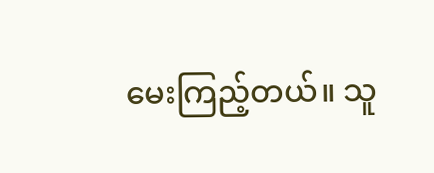မေးကြည့်တယ်။ သူ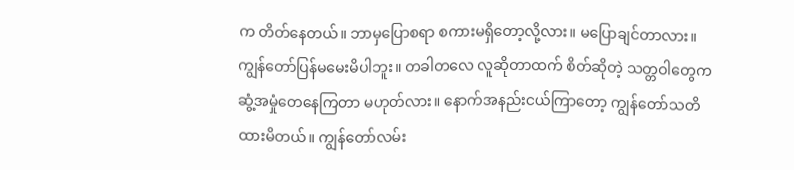က တိတ်နေတယ်။ ဘာမှပြောစရာ စကားမရှိတော့လို့လား။ မပြောချင်တာလား။ ကျွန်တော်ပြန်မမေးမိပါဘူး။ တခါတလေ လူဆိုတာထက် စိတ်ဆိုတဲ့ သတ္တဝါတွေက ဆွံ့အမှုံတေနေကြတာ မဟုတ်လား။ နောက်အနည်းငယ်ကြာတော့ ကျွန်တော်သတိထားမိတယ်။ ကျွန်တော်လမ်း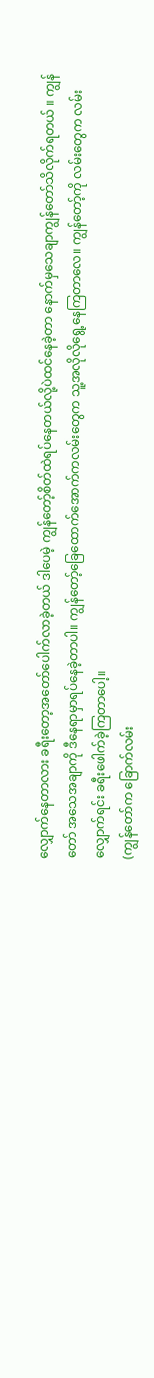လျှောက်နေတာလား ခရီးတော့အတော်ပေါက်လာခဲ့တယ် ဒါပေမဲ့ ကျွန်တော့်စိတ်ထဲရပ်နေတယ်လို့ပဲထင်နေခဲ့တာ နောက်မှသေချာကျွန်တော်သိလိုက်ရတယ် ။ ကျွန်တော် အသေအချာကို ဒီနေရာမှာရပ်နေခဲ့တာပါ။ ကျွန်တော့်ခြေထောက်အောက်ကလမ်းတွေက သူ့အလိုလိုရွေ့နေကြတာလေ။ ကျွန်တော့်ကို လမ်းတွေက လမ်းလျှောက်ရင်း ခရီးဖေါက်ခဲ့ကြတာပေါ့။
(ကျွန်တော်က ခြောက်လမ်း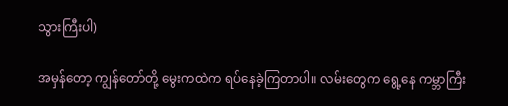သွားကြီးပါ)

အမှန်တော့ ကျွန်တော်တို့ မွေးကထဲက ရပ်နေခဲ့ကြတာပါ။ လမ်းတွေက ရွေ့နေ ကမ္ဘာကြီး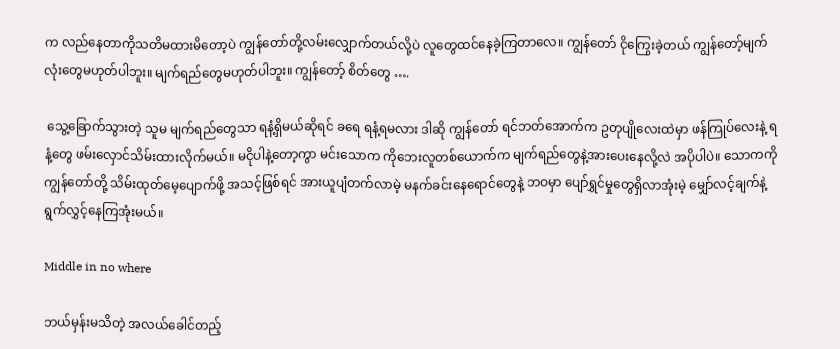က လည်နေတာကိုသတိမထားမိတော့ပဲ ကျွန်တော်တို့လမ်းလျှောက်တယ်လို့ပဲ လူတွေထင်နေခဲ့ကြတာလေ။ ကျွန်တော် ငိုကြွေးခဲ့တယ် ကျွန်တော့်မျက်လုံးတွေမဟုတ်ပါဘူး။ မျက်ရည်တွေမဟုတ်ပါဘူး။ ကျွန်တော့် စိတ်တွေ ….

 သွေ့ခြောက်သွားတဲ့ သူမ မျက်ရည်တွေသာ ရနံ့ရှိမယ်ဆိုရင် ခရေ ရနံ့ရမလား ဒါဆို ကျွန်တော် ရင်ဘတ်အောက်က ဥတုပျိုလေးထဲမှာ ဖန်ကြုပ်လေးနဲ့ ရနံ့တွေ ဖမ်းလှောင်သိမ်းထားလိုက်မယ်။ မငိုပါနဲ့တော့ကွာ မင်းသောက ကိုဘေးလူတစ်ယောက်က မျက်ရည်တွေနဲ့အားပေးနေလို့လဲ အပိုပါပဲ။ သောကကို ကျွန်တော်တို့ သိမ်းထုတ်မေ့ပျောက်ဖို့ အသင့်ဖြစ်ရင် အားယူပျံတက်လာမဲ့ မနက်ခင်းနေရောင်တွေနဲ့ ဘဝမှာ ပျော်ရွှင်မှုတွေရှိလာအုံးမဲ့ မျှော်လင့်ချက်နဲ့ ရွက်လွှင့်နေကြအုံးမယ်။

Middle in no where

ဘယ်မှန်းမသိတဲ့ အလယ်ခေါင်တည့်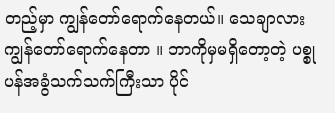တည့်မှာ ကျွန်တော်ရောက်နေတယ်။ သေချာလား ကျွန်တော်ရောက်နေတာ ။ ဘာကိုမှမရှိတော့တဲ့ ပစ္စုပန်အခွံသက်သက်ကြီးသာ ပိုင်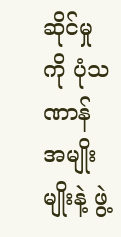ဆိုင်မှုကို ပုံသဏာန်အမျိုးမျိုးနဲ့ ဖွဲ့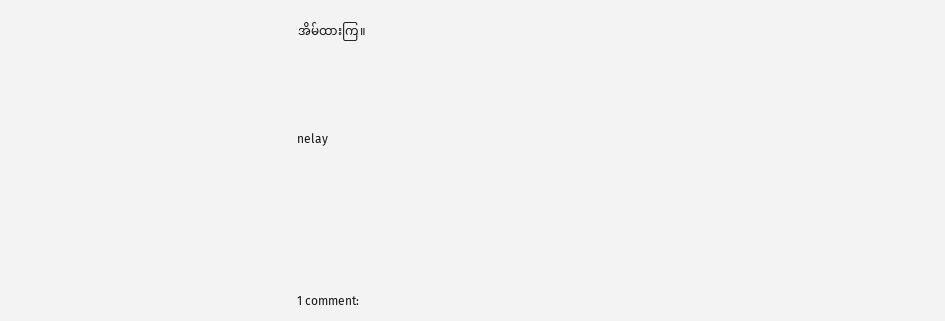အိမ်ထားကြ။



nelay





1 comment: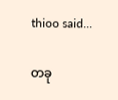thioo said...

တခု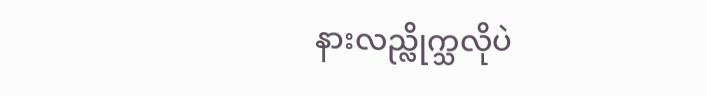နားလည္လိုက္သလိုပဲ